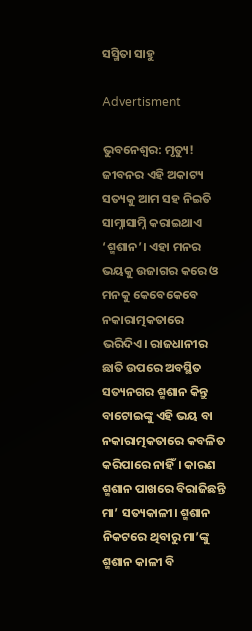ସସ୍ମିତା ସାହୁ

Advertisment

ଭୁବନେଶ୍ବର: ମୃତ୍ୟୁ! ଜୀବନର ଏହି ଅକାଟ୍ୟ ସତ୍ୟକୁ ଆମ ସହ ନିଇତି ସାମ୍ନାସାମ୍ନି କରାଇଥାଏ ‘ଶ୍ମଶାନ’। ଏହା ମନର ଭୟକୁ ଉଜାଗର କରେ ଓ ମନକୁ କେବେକେବେ ନକାରାତ୍ମକତାରେ ଭରିଦିଏ। ରାଜଧାନୀର ଛାତି ଉପରେ ଅବସ୍ଥିତ ସତ୍ୟନଗର ଶ୍ମଶାନ କିନ୍ତୁ ବାଟୋଇଙ୍କୁ ଏହି ଭୟ ବା ନକାରାତ୍ମକତାରେ କବଳିତ କରିପାରେ ନାହିଁ। କାରଣ ଶ୍ମଶାନ ପାଖରେ ବିରାଜିଛନ୍ତି ମା’ ସତ୍ୟକାଳୀ। ଶ୍ମଶାନ ନିକଟରେ ଥିବାରୁ ମା’ଙ୍କୁ ଶ୍ମଶାନ କାଳୀ ବି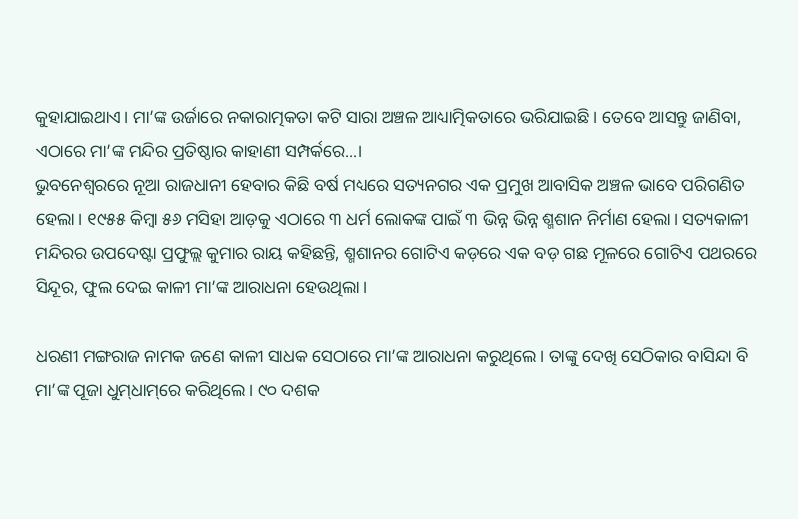କୁହାଯାଇଥାଏ। ମା’ଙ୍କ ଉର୍ଜାରେ ନକାରାତ୍ମକତା କଟି ସାରା ଅଞ୍ଚଳ ଆଧ୍ୟାତ୍ମିକତାରେ ଭରିଯାଇଛି। ତେବେ ଆସନ୍ତୁ ଜାଣିବା, ଏଠାରେ ମା’ଙ୍କ ମନ୍ଦିର ପ୍ରତିଷ୍ଠାର କାହାଣୀ ସମ୍ପର୍କରେ...।
ଭୁବନେଶ୍ବରରେ ନୂଆ ରାଜଧାନୀ ହେବାର କିଛି ବର୍ଷ ମଧ୍ୟରେ ସତ୍ୟନଗର ଏକ ପ୍ରମୁଖ ଆବାସିକ ଅଞ୍ଚଳ ଭାବେ ପରିଗଣିତ ହେଲା। ୧୯୫୫ କିମ୍ବା ୫୬ ମସିହା ଆଡ଼କୁ ଏଠାରେ ୩ ଧର୍ମ ଲୋକଙ୍କ ପାଇଁ ୩ ଭିନ୍ନ ଭିନ୍ନ ଶ୍ମଶାନ ନିର୍ମାଣ ହେଲା। ସତ୍ୟକାଳୀ ମନ୍ଦିରର ଉପଦେଷ୍ଟା ପ୍ରଫୁଲ୍ଲ କୁମାର ରାୟ କହିଛନ୍ତି, ଶ୍ମଶାନର ଗୋଟିଏ କଡ଼ରେ ଏକ ବଡ଼ ଗଛ ମୂଳରେ ଗୋଟିଏ ପଥରରେ ସିନ୍ଦୂର, ଫୁଲ ଦେଇ କାଳୀ ମା’ଙ୍କ ଆରାଧନା ହେଉଥିଲା।

ଧରଣୀ ମଙ୍ଗରାଜ ନାମକ ଜଣେ କାଳୀ ସାଧକ ସେଠାରେ ମା’ଙ୍କ ଆରାଧନା କରୁଥିଲେ। ତାଙ୍କୁ ଦେଖି ସେଠିକାର ବାସିନ୍ଦା ବି ମା’ଙ୍କ ପୂଜା ଧୁମ୍‌ଧାମ୍‌ରେ କରିଥିଲେ। ୯୦ ଦଶକ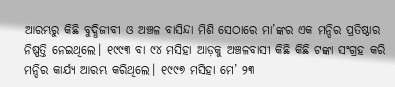ଆରମ୍ଭରୁ କିଛି ବୁଦ୍ଧିଜୀବୀ ଓ ଅଞ୍ଚଳ ବାସିନ୍ଦା ମିଶି ସେଠାରେ ମା’ଙ୍କର ଏକ ମନ୍ଦିର ପ୍ରତିଷ୍ଠାର ନିଷ୍ପତ୍ତି ନେଇଥିଲେ। ୧୯୯୩ ବା ୯୪ ମସିହା ଆଡ଼କୁ ଅଞ୍ଚଳବାସୀ କିଛି କିଛି ଟଙ୍କା ସଂଗ୍ରହ କରି ମନ୍ଦିର କାର୍ଯ୍ୟ ଆରମ୍ଭ କରିଥିଲେ। ୧୯୯୭ ମସିହା ମେ’ ୨୩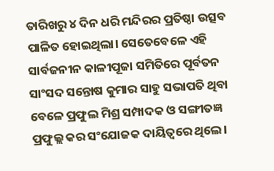ତାରିଖରୁ ୪ ଦିନ ଧରି ମନ୍ଦିରର ପ୍ରତିଷ୍ଠା ଉତ୍ସବ ପାଳିତ ହୋଇଥିଲା। ସେତେବେଳେ ଏହି ସାର୍ବଜନୀନ କାଳୀପୂଜା ସମିତିରେ ପୂର୍ବତନ ସାଂସଦ ସନ୍ତୋଷ କୁମାର ସାହୁ ସଭାପତି ଥିବା ବେଳେ ପ୍ରଫୁଲ ମିଶ୍ର ସମ୍ପାଦକ ଓ ସଙ୍ଗୀତଜ୍ଞ ପ୍ରଫୁଲ୍ଲ କର ସଂଯୋଜକ ଦାୟିତ୍ବରେ ଥିଲେ।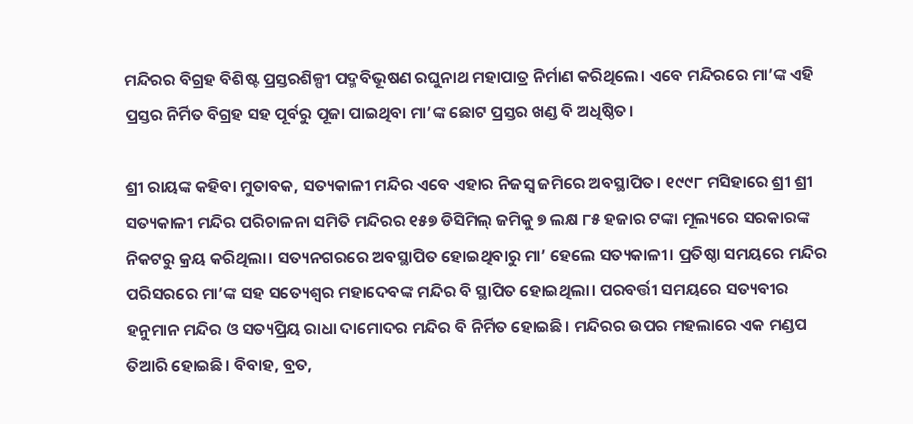ମନ୍ଦିରର ବିଗ୍ରହ ବିଶିଷ୍ଟ ପ୍ରସ୍ତରଶିଳ୍ପୀ ପଦ୍ମବିଭୂଷଣ ରଘୁନାଥ ମହାପାତ୍ର ନିର୍ମାଣ କରିଥିଲେ। ଏବେ ମନ୍ଦିରରେ ମା’ଙ୍କ ଏହି ପ୍ରସ୍ତର ନିର୍ମିତ ବିଗ୍ରହ ସହ ପୂର୍ବରୁ ପୂଜା ପାଇଥିବା ମା’ଙ୍କ ଛୋଟ ପ୍ରସ୍ତର ଖଣ୍ଡ ବି ଅଧିଷ୍ଠିତ।

ଶ୍ରୀ ରାୟଙ୍କ କହିବା ମୁତାବକ, ସତ୍ୟକାଳୀ ମନ୍ଦିର‌ ଏବେ ଏହାର ନିଜସ୍ବ ଜମିରେ ଅବସ୍ଥାପିତ। ୧୯୯୮ ମସିହାରେ ଶ୍ରୀ ଶ୍ରୀ ସତ୍ୟକାଳୀ ମନ୍ଦିର ପରିଚାଳନା ସମିତି ମନ୍ଦିରର ୧୫୭ ଡିସିମିଲ୍‌ ଜମିକୁ ୭ ଲକ୍ଷ ୮୫ ହଜାର ଟଙ୍କା ମୂଲ୍ୟରେ ସରକାରଙ୍କ ନିକଟରୁ କ୍ରୟ କରିଥିଲା। ସତ୍ୟନଗରରେ ଅବସ୍ଥାପିତ ହୋଇଥିବାରୁ ମା’ ହେଲେ ସତ୍ୟକାଳୀ। ପ୍ରତିଷ୍ଠା ସମୟରେ ମନ୍ଦିର ପରିସରରେ ମା’ଙ୍କ ସହ ସତ୍ୟେଶ୍ବର ମହାଦେବଙ୍କ ମନ୍ଦିର ବି ସ୍ଥାପିତ ହୋଇଥିଲା। ପରବର୍ତ୍ତୀ ସମୟ‌ରେ ସତ୍ୟବୀର ହନୁମାନ ମନ୍ଦିର ଓ ସତ୍ୟପ୍ରିୟ ରାଧା ଦାମୋଦର ମନ୍ଦିର ବି ନିର୍ମିତ ହୋଇଛି। ମନ୍ଦିରର ଉପର ମହଲାରେ ଏକ ମଣ୍ଡପ ତିଆରି ହୋଇଛି। ବିବାହ, ବ୍ରତ,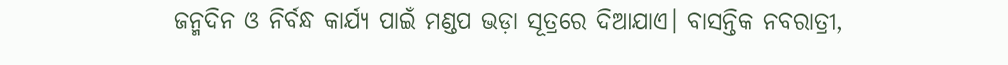ଜନ୍ମଦିନ ଓ ନିର୍ବନ୍ଧ କାର୍ଯ୍ୟ ପାଇଁ ମଣ୍ଡପ ଭଡ଼ା ସୂତ୍ରରେ ଦିଆଯାଏ। ବାସନ୍ତିକ ନବରାତ୍ରୀ,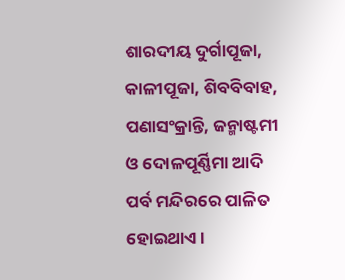ଶାରଦୀୟ ଦୁର୍ଗାପୂଜା, କାଳୀପୂଜା, ଶିବବିବାହ, ପଣାସଂକ୍ରାନ୍ତି, ଜନ୍ମାଷ୍ଟମୀ ଓ ଦୋଳପୂର୍ଣ୍ଣିମା ଆଦି ପର୍ବ ମନ୍ଦିରରେ ପାଳିତ ହୋଇଥାଏ।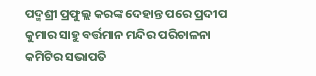ପଦ୍ମଶ୍ରୀ ପ୍ରଫୁଲ୍ଲ କରଙ୍କ ଦେହାନ୍ତ ପରେ ପ୍ରଦୀପ କୁମାର ସାହୁ ବର୍ତ୍ତମାନ ମନ୍ଦିର ପରିଚାଳନା କମିଟିର ସଭାପତି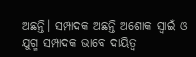ଅଛନ୍ତି। ସମ୍ପାଦକ ଅଛନ୍ତି ଅଶୋକ ସ୍ବାଇଁ ଓ ଯୁଗ୍ମ ସମ୍ପାଦକ ଭାବେ ଦାୟିତ୍ବ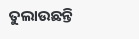ତୁଲାଉଛନ୍ତି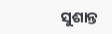ସୁଶାନ୍ତ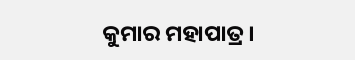କୁମାର ମହାପାତ୍ର।